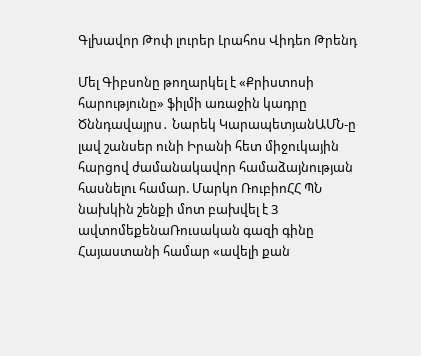Գլխավոր Թոփ լուրեր Լրահոս Վիդեո Թրենդ

Մել Գիբսոնը թողարկել է «Քրիստոսի հարությունը» ֆիլմի առաջին կադրը Ծննդավայրս․ Նարեկ ԿարապետյանԱՄՆ-ը լավ շանսեր ունի Իրանի հետ միջուկային հարցով ժամանակավոր համաձայնության հասնելու համար. Մարկո ՌուբիոՀՀ ՊՆ նախկին շենքի մոտ բախվել է 3 ավտոմեքենաՌուսական գազի գինը Հայաստանի համար «ավելի քան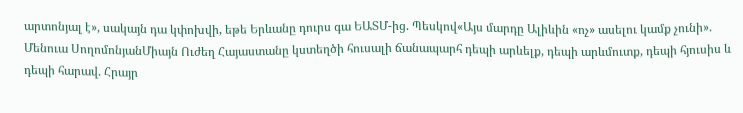արտոնյալ է», սակայն դա կփոխվի, եթե Երևանը դուրս գա ԵԱՏՄ-ից. Պեսկով«Այս մարդը Ալիևին «ոչ» ասելու կամք չունի». Մենուա ՍողոմոնյանՄիայն Ուժեղ Հայաստանը կստեղծի հուսալի ճանապարհ դեպի արևելք, դեպի արևմուտք, դեպի հյուսիս և դեպի հարավ. Հրայր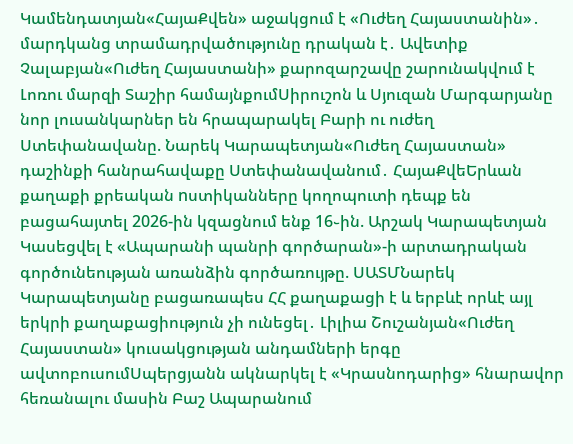Կամենդատյան«ՀայաՔվեն» աջակցում է «Ուժեղ Հայաստանին»․ մարդկանց տրամադրվածությունը դրական է․ Ավետիք Չալաբյան«Ուժեղ Հայաստանի» քարոզարշավը շարունակվում է Լոռու մարզի Տաշիր համայնքումՍիրուշոն և Սյուզան Մարգարյանը նոր լուսանկարներ են հրապարակել Բարի ու ուժեղ Ստեփանավանը. Նարեկ Կարապետյան«Ուժեղ Հայաստան» դաշինքի հանրահավաքը Ստեփանավանում․ ՀայաՔվեԵրևան քաղաքի քրեական nստիկանները կողոպուտի դեպք են բացահայտել 2026-ին կզացնում ենք 16֊ին. Արշակ Կարապետյան Կասեցվել է «Ապարանի պանրի գործարան»-ի արտադրական գործունեության առանձին գործառույթը. ՍԱՏՄՆարեկ Կարապետյանը բացառապես ՀՀ քաղաքացի է և երբևէ որևէ այլ երկրի քաղաքացիություն չի ունեցել․ Լիլիա Շուշանյան«Ուժեղ Հայաստան» կուսակցության անդամների երգը ավտոբուսումՍպերցյանն ակնարկել է «Կրասնոդարից» հնարավոր հեռանալու մասին Բաշ Ապարանում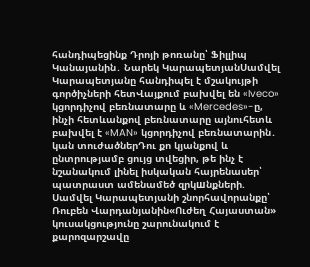հանդիպեցինք Դրոյի թոռանը՝ Ֆիլլիպ Կանայանին․ Նարեկ ԿարապետյանՍամվել Կարապետյանը հանդիպել է մշակույթի գործիչների հետՎայքում բախվել են «Iveco» կցորդիչով բեռնատարը և «Mercedes»-ը, ինչի հետևանքով բեռնատարը այնուհետև բախվել է «MAN» կցորդիչով բեռնատարին․ կան տուժածներԴու քո կյանքով և ընտրությամբ ցույց տվեցիր, թե ինչ է նշանակում լինել իսկական հայրենասեր՝ պատրաստ ամենամեծ զրկшնքների. Սամվել Կարապետյանի շնորհավորանքը՝ Ռուբեն Վարդանյանին«Ուժեղ Հայաստան» կուսակցությունը շարունակում է քարոզարշավը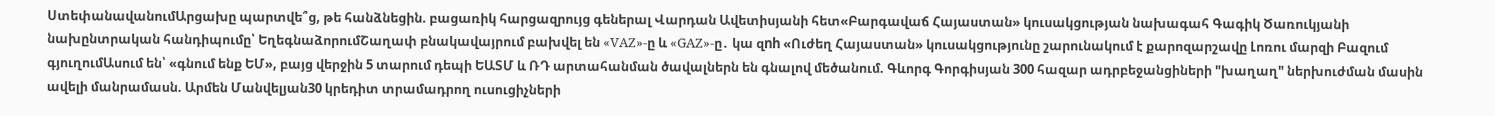ՍտեփանավանումԱրցախը պարտվե՞ց, թե հանձնեցին. բացառիկ հարցազրույց գեներալ Վարդան Ավետիսյանի հետ«Բարգավաճ Հայաստան» կուսակցության նախագահ Գագիկ Ծառուկյանի նախընտրական հանդիպումը՝ ԵղեգնաձորումՇաղափ բնակավայրում բախվել են «VAZ»-ը և «GAZ»-ը․ կա զnh «Ուժեղ Հայաստան» կուսակցությունը շարունակում է քարոզարշավը Լոռու մարզի Բազում գյուղումԱսում են՝ «գնում ենք ԵՄ», բայց վերջին 5 տարում դեպի ԵԱՏՄ և ՌԴ արտահանման ծավալներն են գնալով մեծանում. Գևորգ Գորգիսյան 300 հազար ադրբեջանցիների "խաղաղ" ներխուժման մասին ավելի մանրամասն. Արմեն Մանվելյան30 կրեդիտ տրամադրող ուսուցիչների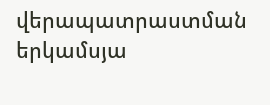վերապատրաստման երկամսյա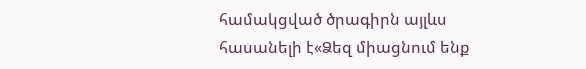համակցված ծրագիրն այլևս հասանելի է«Ձեզ միացնում ենք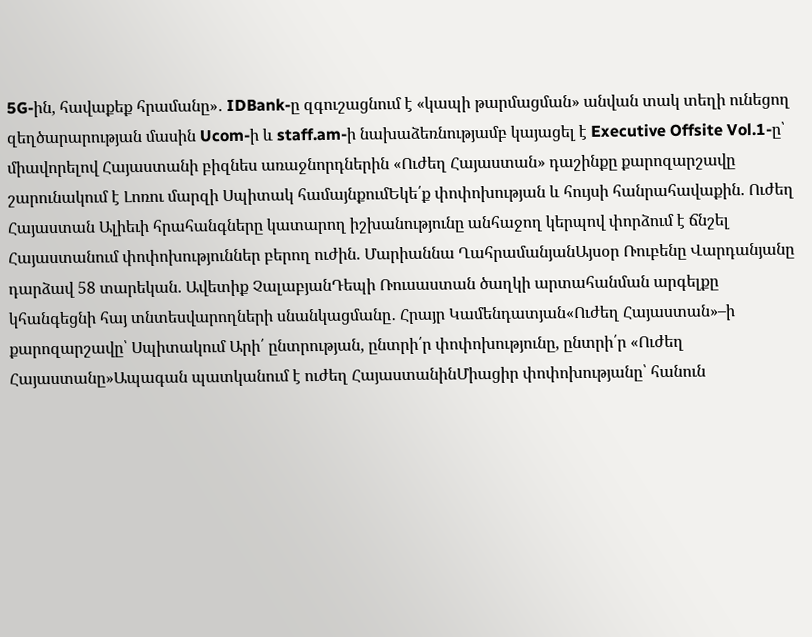5G-ին, հավաքեք հրամանը»․ IDBank-ը զգուշացնում է «կապի թարմացման» անվան տակ տեղի ունեցող զեղծարարության մասին Ucom-ի և staff.am-ի նախաձեռնությամբ կայացել է Executive Offsite Vol.1-ը՝ միավորելով Հայաստանի բիզնես առաջնորդներին «Ուժեղ Հայաստան» դաշինքը քարոզարշավը շարունակում է Լոռու մարզի Սպիտակ համայնքումԵկե՛ք փոփոխության և հույսի հանրահավաքին. Ուժեղ Հայաստան Ալիեւի հրահանգները կատարող իշխանությունը անհաջող կերպով փորձում է ճնշել Հայաստանում փոփոխություններ բերող ուժին. Մարիաննա ՂահրամանյանԱյսօր Ռուբենը Վարդանյանը դարձավ 58 տարեկան. Ավետիք ՉալաբյանԴեպի Ռուսաստան ծաղկի արտահանման արգելքը կհանգեցնի հայ տնտեսվարողների սնանկացմանը․ Հրայր Կամենդատյան«Ուժեղ Հայաստան»–ի քարոզարշավը՝ Սպիտակում Արի՛ ընտրության, ընտրի՛ր փոփոխությունը, ընտրի՛ր «Ուժեղ Հայաստանը»Ապագան պատկանում է ուժեղ ՀայաստանինՄիացիր փոփոխությանը՝ հանուն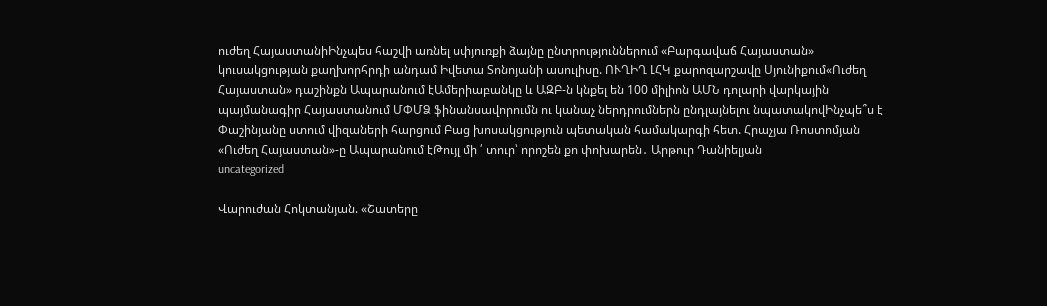ուժեղ ՀայաստանիԻնչպես հաշվի առնել սփյուռքի ձայնը ընտրություններում «Բարգավաճ Հայաստան» կուսակցության քաղխորհրդի անդամ Իվետա Տոնոյանի ասուլիսը. ՈՒՂԻՂ ԼՀԿ քարոզարշավը Սյունիքում«Ուժեղ Հայաստան» դաշինքն Ապարանում էԱմերիաբանկը և ԱԶԲ-ն կնքել են 100 միլիոն ԱՄՆ դոլարի վարկային պայմանագիր Հայաստանում ՄՓՄՁ ֆինանսավորումն ու կանաչ ներդրումներն ընդլայնելու նպատակովԻնչպե՞ս է Փաշինյանը ստում վիզաների հարցում Բաց խոսակցություն պետական համակարգի հետ. Հրաչյա Ռոստոմյան «Ուժեղ Հայաստան»-ը Ապարանում էԹույլ մի ՛ տուր՝ որոշեն քո փոխարեն․ Արթուր Դանիելյան
uncategorized

Վարուժան Հոկտանյան. «Շատերը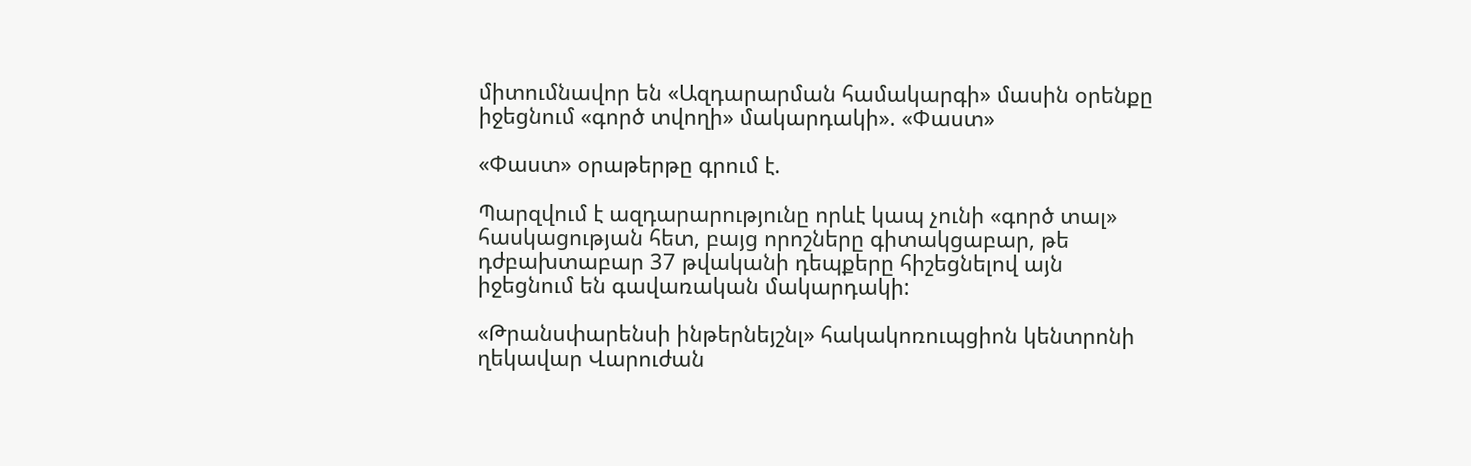միտումնավոր են «Ազդարարման համակարգի» մասին օրենքը իջեցնում «գործ տվողի» մակարդակի». «Փաստ»

«Փաստ» օրաթերթը գրում է.

Պարզվում է ազդարարությունը որևէ կապ չունի «գործ տալ» հասկացության հետ, բայց որոշները գիտակցաբար, թե դժբախտաբար 37 թվականի դեպքերը հիշեցնելով այն իջեցնում են գավառական մակարդակի:

«Թրանսփարենսի ինթերնեյշնլ» հակակոռուպցիոն կենտրոնի ղեկավար Վարուժան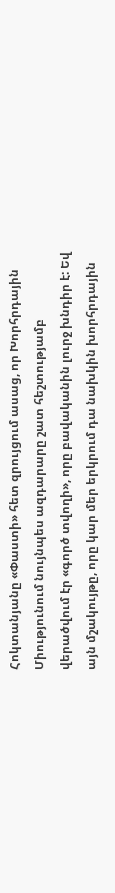Հոկտանյանը «Փաստի» հետ զրույցում ասաց, որ Խորհրդային Միությունում նույնպես ազդարարը շատ հեշտությամբ վերածվում էր «գործ տվողի», որը բավականին լուրջ խնդիր է: Եվ այն մշակույթը, որը կար մեր երկրում դա նախկին խորհրդային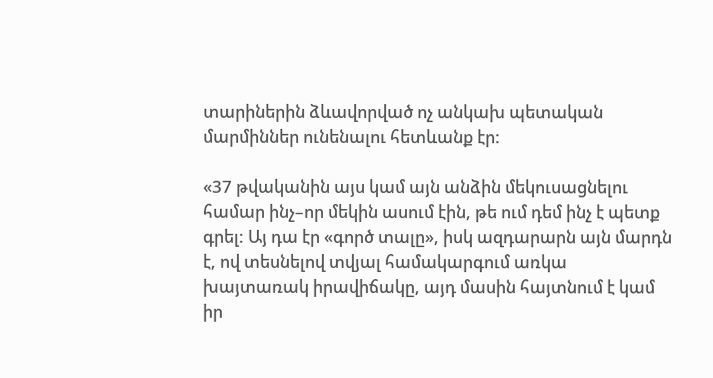տարիներին ձևավորված ոչ անկախ պետական մարմիններ ունենալու հետևանք էր:

«37 թվականին այս կամ այն անձին մեկուսացնելու համար ինչ–որ մեկին ասում էին, թե ում դեմ ինչ է պետք գրել: Այ դա էր «գործ տալը», իսկ ազդարարն այն մարդն է, ով տեսնելով տվյալ համակարգում առկա խայտառակ իրավիճակը, այդ մասին հայտնում է կամ իր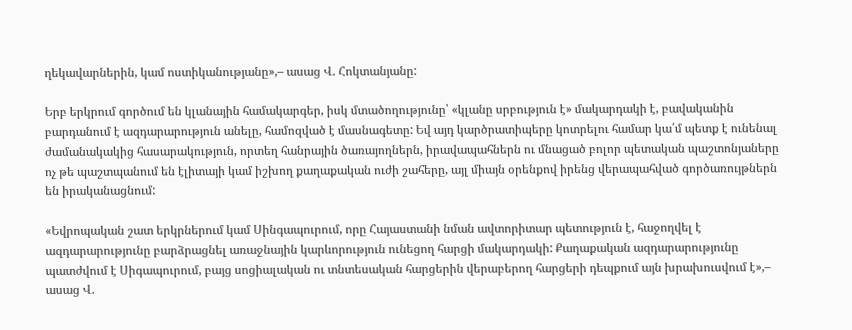ղեկավարներին, կամ ոստիկանությանը»,– ասաց Վ. Հոկտանյանը:

Երբ երկրում գործում են կլանային համակարգեր, իսկ մտածողությունը՝ «կլանը սրբություն է» մակարդակի է, բավականին բարդանում է ազդարարություն անելը, համոզված է մասնագետը: Եվ այդ կարծրատիպերը կոտրելու համար կա՛մ պետք է ունենալ ժամանակակից հասարակություն, որտեղ հանրային ծառայողներն, իրավապահներն ու մնացած բոլոր պետական պաշտոնյաները ոչ թե պաշտպանում են էլիտայի կամ իշխող քաղաքական ուժի շահերը, այլ միայն օրենքով իրենց վերապահված գործառույթներն են իրականացնում:

«Եվրոպական շատ երկրներում կամ Սինգապուրում, որը Հայաստանի նման ավտորիտար պետություն է, հաջողվել է ազդարարությունը բարձրացնել առաջնային կարևորություն ունեցող հարցի մակարդակի: Քաղաքական ազդարարությունը պատժվում է Սիգապուրում, բայց սոցիալական ու տնտեսական հարցերին վերաբերող հարցերի դեպքում այն խրախուսվում է»,– ասաց Վ.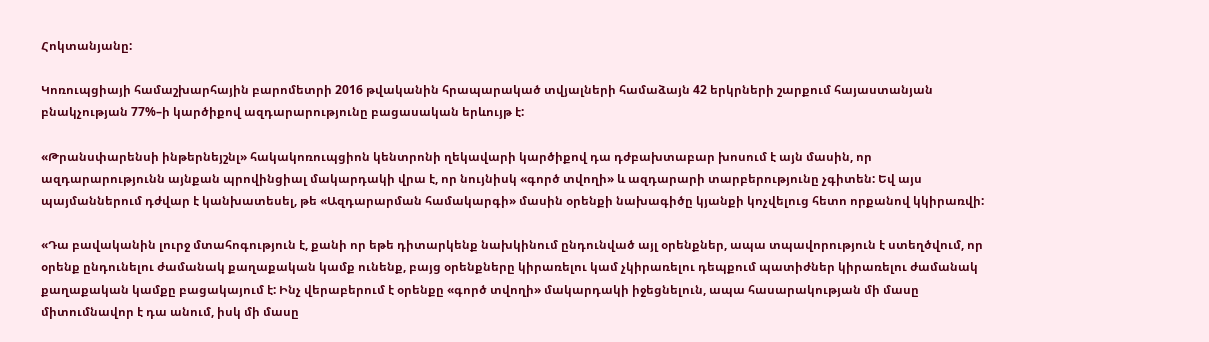Հոկտանյանը:

Կոռուպցիայի համաշխարհային բարոմետրի 2016 թվականին հրապարակած տվյալների համաձայն 42 երկրների շարքում հայաստանյան բնակչության 77%–ի կարծիքով ազդարարությունը բացասական երևույթ է:

«Թրանսփարենսի ինթերնեյշնլ» հակակոռուպցիոն կենտրոնի ղեկավարի կարծիքով դա դժբախտաբար խոսում է այն մասին, որ ազդարարությունն այնքան պրովինցիալ մակարդակի վրա է, որ նույնիսկ «գործ տվողի» և ազդարարի տարբերությունը չգիտեն: Եվ այս պայմաններում դժվար է կանխատեսել, թե «Ազդարարման համակարգի» մասին օրենքի նախագիծը կյանքի կոչվելուց հետո որքանով կկիրառվի:

«Դա բավականին լուրջ մտահոգություն է, քանի որ եթե դիտարկենք նախկինում ընդունված այլ օրենքներ, ապա տպավորություն է ստեղծվում, որ օրենք ընդունելու ժամանակ քաղաքական կամք ունենք, բայց օրենքները կիրառելու կամ չկիրառելու դեպքում պատիժներ կիրառելու ժամանակ քաղաքական կամքը բացակայում է: Ինչ վերաբերում է օրենքը «գործ տվողի» մակարդակի իջեցնելուն, ապա հասարակության մի մասը միտումնավոր է դա անում, իսկ մի մասը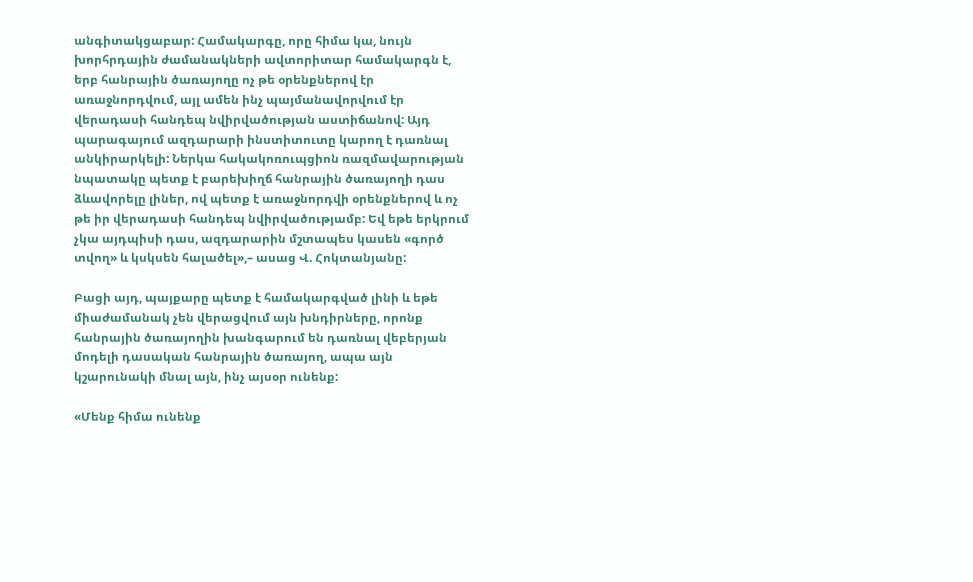անգիտակցաբար: Համակարգը, որը հիմա կա, նույն խորհրդային ժամանակների ավտորիտար համակարգն է, երբ հանրային ծառայողը ոչ թե օրենքներով էր առաջնորդվում, այլ ամեն ինչ պայմանավորվում էր վերադասի հանդեպ նվիրվածության աստիճանով: Այդ պարագայում ազդարարի ինստիտուտը կարող է դառնալ անկիրարկելի: Ներկա հակակոռուպցիոն ռազմավարության նպատակը պետք է բարեխիղճ հանրային ծառայողի դաս ձևավորելը լիներ, ով պետք է առաջնորդվի օրենքներով և ոչ թե իր վերադասի հանդեպ նվիրվածությամբ: Եվ եթե երկրում չկա այդպիսի դաս, ազդարարին մշտապես կասեն «գործ տվող» և կսկսեն հալածել»,– ասաց Վ. Հոկտանյանը:

Բացի այդ, պայքարը պետք է համակարգված լինի և եթե միաժամանակ չեն վերացվում այն խնդիրները, որոնք հանրային ծառայողին խանգարում են դառնալ վեբերյան մոդելի դասական հանրային ծառայող, ապա այն կշարունակի մնալ այն, ինչ այսօր ունենք:

«Մենք հիմա ունենք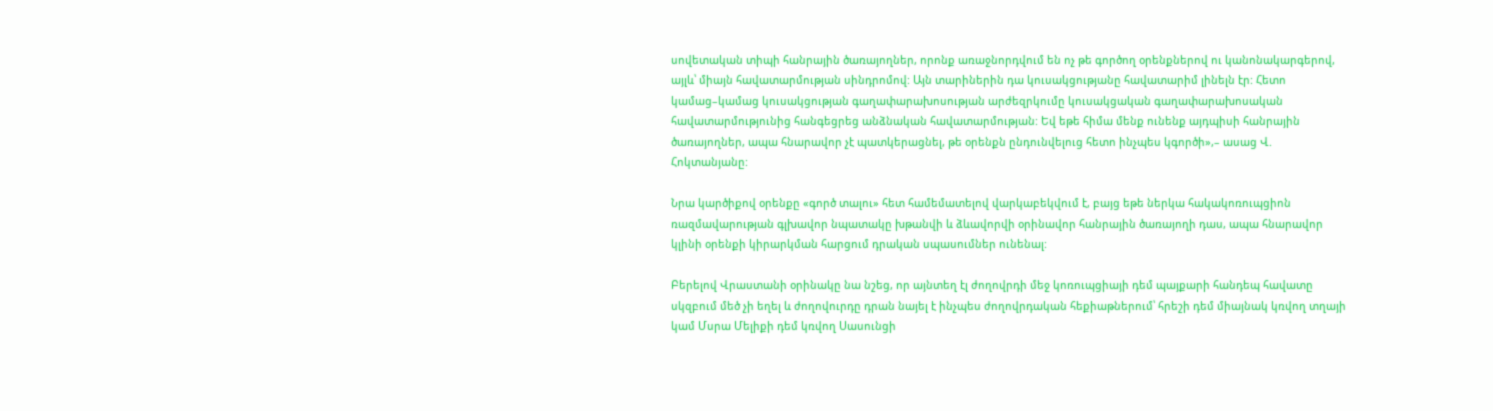սովետական տիպի հանրային ծառայողներ, որոնք առաջնորդվում են ոչ թե գործող օրենքներով ու կանոնակարգերով, այլև՝ միայն հավատարմության սինդրոմով: Այն տարիներին դա կուսակցությանը հավատարիմ լինելն էր: Հետո կամաց–կամաց կուսակցության գաղափարախոսության արժեզրկումը կուսակցական գաղափարախոսական հավատարմությունից հանգեցրեց անձնական հավատարմության: Եվ եթե հիմա մենք ունենք այդպիսի հանրային ծառայողներ, ապա հնարավոր չէ պատկերացնել, թե օրենքն ընդունվելուց հետո ինչպես կգործի»,– ասաց Վ. Հոկտանյանը:

Նրա կարծիքով օրենքը «գործ տալու» հետ համեմատելով վարկաբեկվում է, բայց եթե ներկա հակակոռուպցիոն ռազմավարության գլխավոր նպատակը խթանվի և ձևավորվի օրինավոր հանրային ծառայողի դաս, ապա հնարավոր կլինի օրենքի կիրարկման հարցում դրական սպասումներ ունենալ:

Բերելով Վրաստանի օրինակը նա նշեց, որ այնտեղ էլ ժողովրդի մեջ կոռուպցիայի դեմ պայքարի հանդեպ հավատը սկզբում մեծ չի եղել և ժողովուրդը դրան նայել է ինչպես ժողովրդական հեքիաթներում՝ հրեշի դեմ միայնակ կռվող տղայի կամ Մսրա Մելիքի դեմ կռվող Սասունցի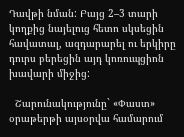Դավթի նման: Բայց 2–3 տարի կողքից նայելուց հետո սկսեցին հավատալ, ազդարարել ու երկիրը դուրս բերեցին այդ կոռուպցիոն խավարի միջից:

  Շարունակությունը` «Փաստ» օրաթերթի այսօրվա համարում